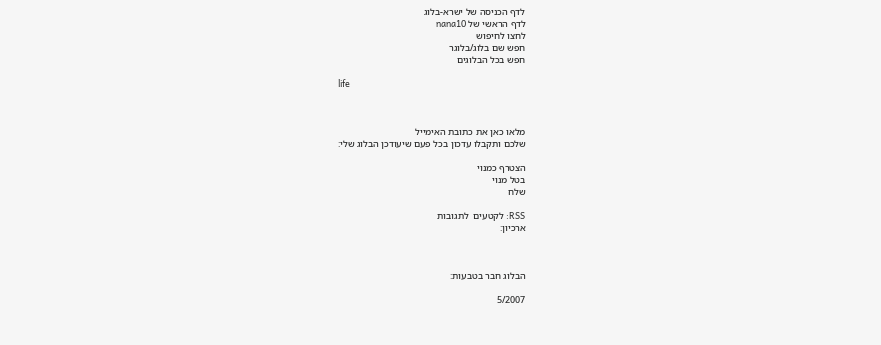לדף הכניסה של ישרא-בלוג
לדף הראשי של nana10
לחצו לחיפוש
חפש שם בלוג/בלוגר
חפש בכל הבלוגים

life



מלאו כאן את כתובת האימייל
שלכם ותקבלו עדכון בכל פעם שיעודכן הבלוג שלי:

הצטרף כמנוי
בטל מנוי
שלח

RSS: לקטעים  לתגובות
ארכיון:



הבלוג חבר בטבעות:

5/2007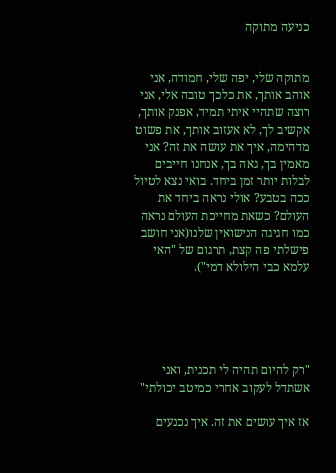כניעה מתוקה


מתוקה שלי, יפה שלי, חמודה, אני אוהב אותך, את כלכך טובה אלי, אני רוצה שתהיי איתי תמיד, אפנק אותך, אקשיב לך, לא אעזוב אותך, את פשוט מדהימה, איך את עושה את זה? אני מאמין בך, גאה בך, אנחנו חייבים לבלות יותר זמן ביחד. בואי נצא לטיול ככה בטבע? אולי נראה ביחד את העולם? כשאת מחייכת העולם נראה כמו חגיגה הנישואין שלנו(אני חושב פישלתי פה קצת, תרגום של "האי עלמא כבי הילולא דמי").





"רק להיום תהיה לי תכנית, ואני אשתדל לעקוב אחרי כמיטב יכולתי"

אז איך עושים את זה. איך נכנעים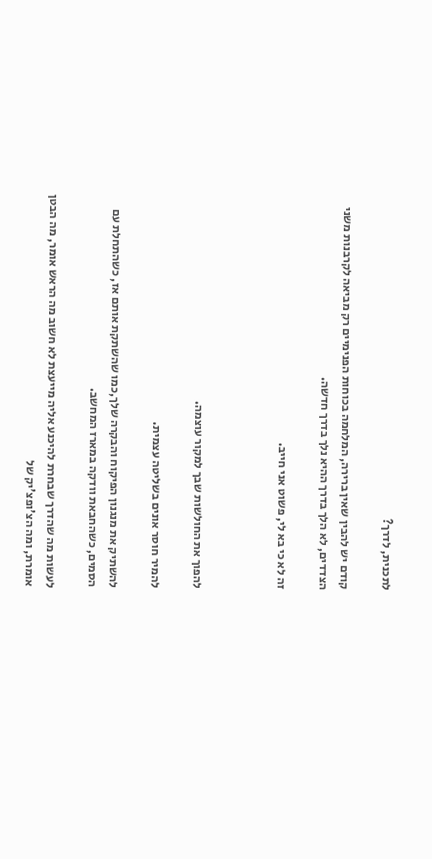לתכנית, לדרך?

קודם יש להבין שאין ברירה, המלחמה בכוחות הפנימיים רק מביאה לקרבנות משני הצדדים, לא הלך בדרך ההיא נלך בדרך חדשה.

זה לא כי בא לי, פשוט אני חייב.



להפוך את החולשות שבך למקור עוצמה.

להמיר חוסר אונים בשליטה עצמית.

להשתיק את מנגנון הפיקוח והבקרה שלך,כמו שהשתקת אותם אז, כשהתחלת עם הסמים, כשהחבאת וודקה במארז המחשב.

לעשות מה שהדרך שבחרת להיכנע אליה מייעצת לא חשוב מה הראש אומר, מה הבטן אומרת, ומה הצ'ופצ'יק של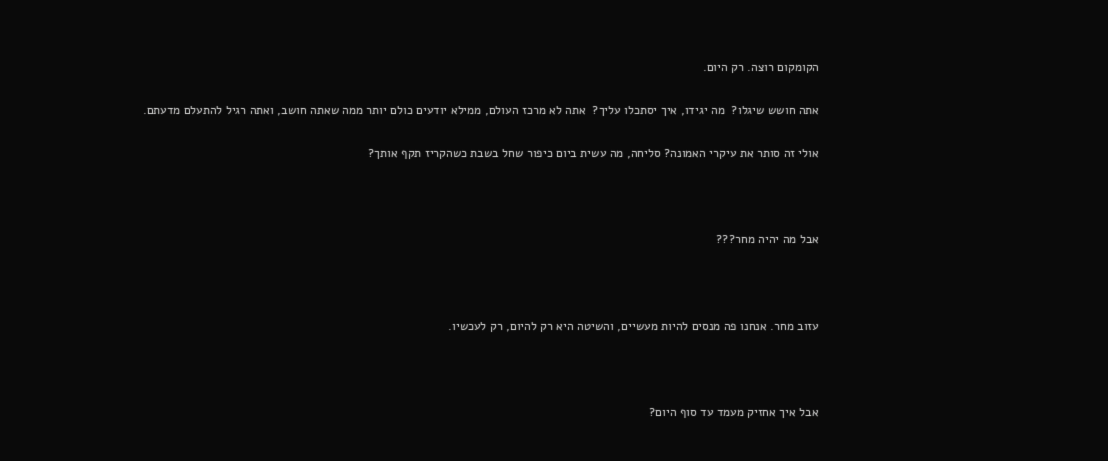הקומקום רוצה. רק היום.

אתה חושש שיגלו?  מה יגידו, איך יסתכלו עליך?  אתה לא מרכז העולם, ממילא יודעים כולם יותר ממה שאתה חושב, ואתה רגיל להתעלם מדעתם.

אולי זה סותר את עיקרי האמונה? סליחה, מה עשית ביום כיפור שחל בשבת כשהקריז תקף אותך?



אבל מה יהיה מחר???



עזוב מחר. אנחנו פה מנסים להיות מעשיים, והשיטה היא רק להיום, רק לעכשיו.



אבל איך אחזיק מעמד עד סוף היום?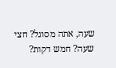שעה, אתה מסוגל? חצי שעה? חמש דקות?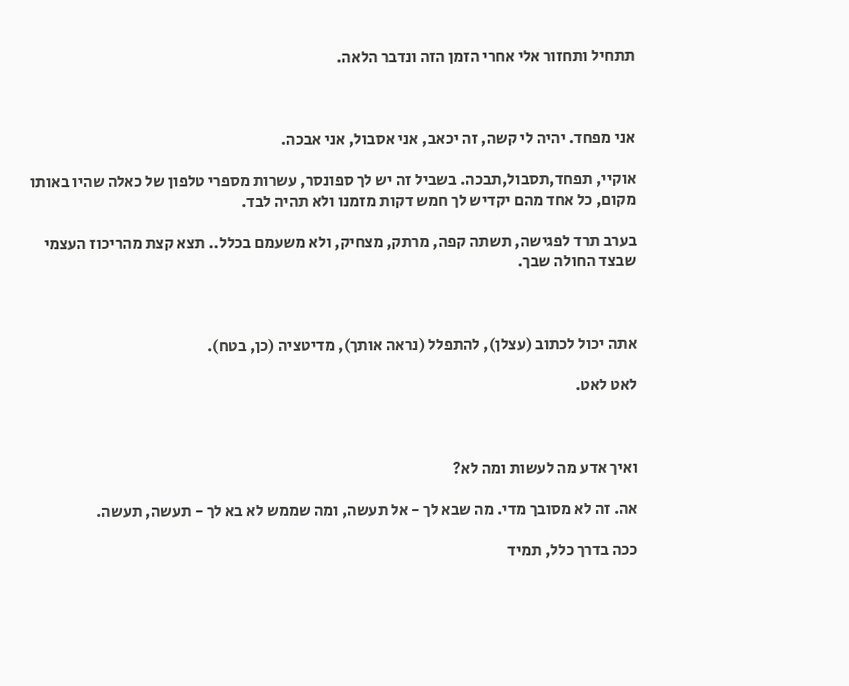תתחיל ותחזור אלי אחרי הזמן הזה ונדבר הלאה.



אני מפחד. יהיה לי קשה, זה יכאב, אני אסבול, אני אבכה.

אוקיי, תפחד,תסבול,תבכה. בשביל זה יש לך ספונסר, עשרות מספרי טלפון של כאלה שהיו באותו מקום, כל אחד מהם יקדיש לך חמש דקות מזמנו ולא תהיה לבד.

בערב תרד לפגישה, תשתה קפה, מרתק, מצחיק, ולא משעמם בכלל.. תצא קצת מהריכוז העצמי שבצד החולה שבך.



אתה יכול לכתוב (עצלן), להתפלל (נראה אותך), מדיטציה (כן, בטח).

לאט לאט.



ואיך אדע מה לעשות ומה לא?

אה. זה לא מסובך מדי. מה שבא לך - אל תעשה, ומה שממש לא בא לך - תעשה, תעשה.

ככה בדרך כלל, תמיד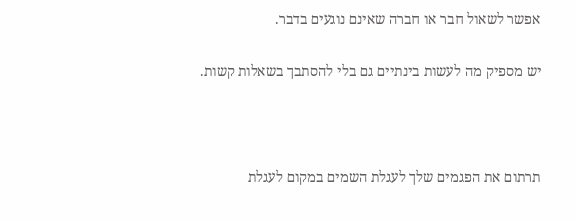אפשר לשאול חבר או חברה שאינם נוגעים בדבר.

יש מספיק מה לעשות בינתיים גם בלי להסתבך בשאלות קשות.



תרתום את הפגמים שלך לעגלת השמים במקום לעגלת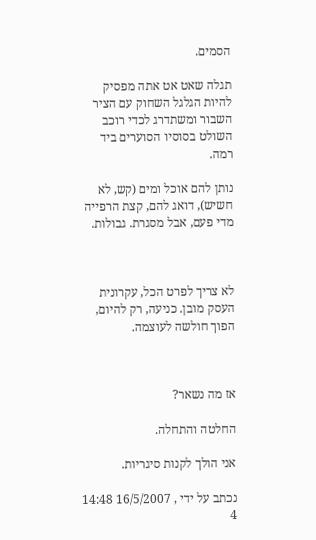הסמים.

תגלה שאט אט אתה מפסיק להיות הגלגל השחוק עם הציר השבור ומשתדרג לכדי רוכב השולט בסוסיו הסוערים ביד רמה.

נותן להם אוכל ומים (קש, לא חשיש), דואג להם, קצת הרפייה מדי פעם, אבל מסגרת. גבולות.



לא צריך לפרט הכל, עקרונית העסק מובן. כניעה, רק להיום, הפוך חולשה לעוצמה.



אז מה נשאר?

החלטה והתחלה.

אני הולך לקנות סיגריות.

נכתב על ידי , 16/5/2007 14:48
4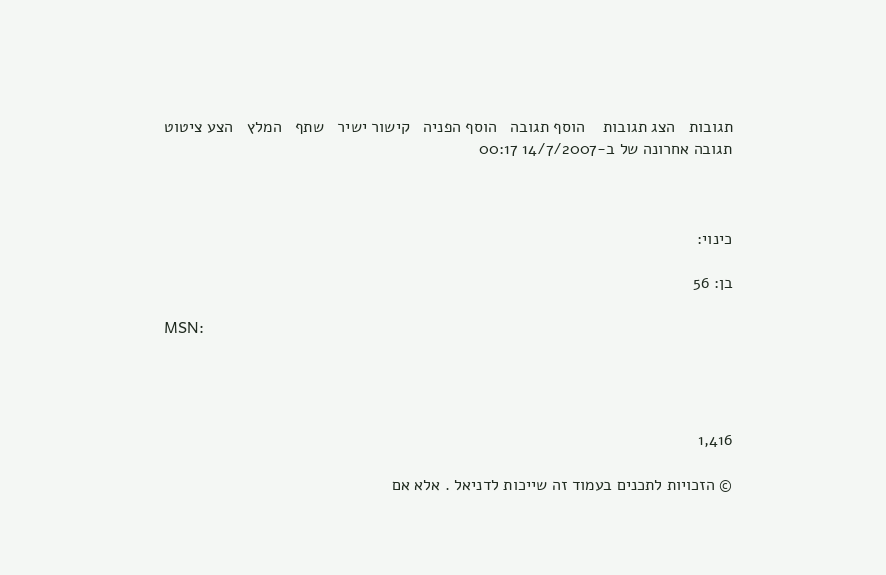תגובות   הצג תגובות    הוסף תגובה   הוסף הפניה   קישור ישיר   שתף   המלץ   הצע ציטוט
תגובה אחרונה של ב-14/7/2007 00:17



כינוי:

בן: 56

MSN:




1,416

© הזכויות לתכנים בעמוד זה שייכות לדניאל . אלא אם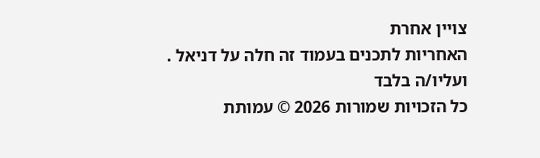צויין אחרת
האחריות לתכנים בעמוד זה חלה על דניאל . ועליו/ה בלבד
כל הזכויות שמורות 2026 © עמותת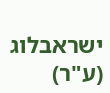ישראבלוג (ע"ר)